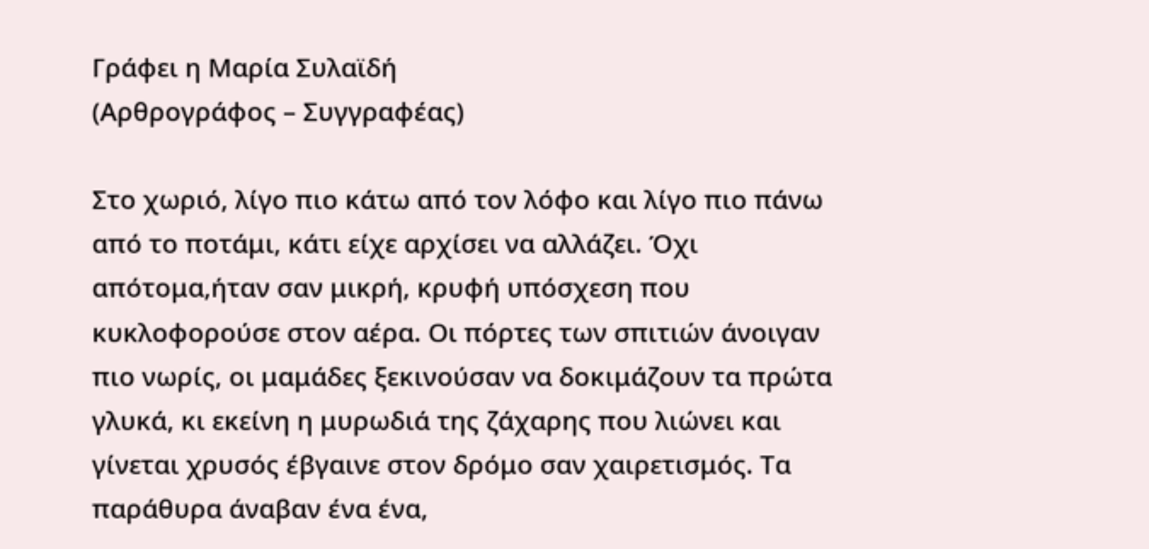Γράφει η Μαρία Συλαϊδή
(Αρθρογράφος – Συγγραφέας)

Στο χωριό, λίγο πιο κάτω από τον λόφο και λίγο πιο πάνω από το ποτάμι, κάτι είχε αρχίσει να αλλάζει. Όχι απότομα,ήταν σαν μικρή, κρυφή υπόσχεση που κυκλοφορούσε στον αέρα. Οι πόρτες των σπιτιών άνοιγαν πιο νωρίς, οι μαμάδες ξεκινούσαν να δοκιμάζουν τα πρώτα γλυκά, κι εκείνη η μυρωδιά της ζάχαρης που λιώνει και γίνεται χρυσός έβγαινε στον δρόμο σαν χαιρετισμός. Τα παράθυρα άναβαν ένα ένα,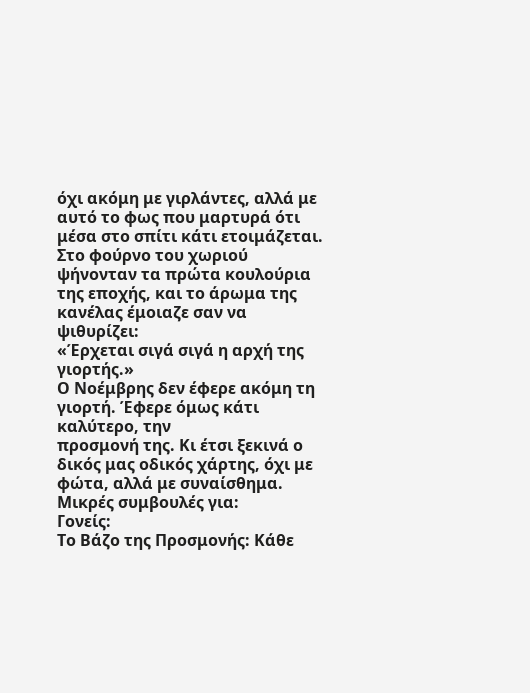όχι ακόμη με γιρλάντες, αλλά με αυτό το φως που μαρτυρά ότι μέσα στο σπίτι κάτι ετοιμάζεται. Στο φούρνο του χωριού ψήνονταν τα πρώτα κουλούρια της εποχής, και το άρωμα της κανέλας έμοιαζε σαν να ψιθυρίζει:
«Έρχεται σιγά σιγά η αρχή της γιορτής.»
Ο Νοέμβρης δεν έφερε ακόμη τη γιορτή. Έφερε όμως κάτι καλύτερο, την
προσμονή της. Κι έτσι ξεκινά ο δικός μας οδικός χάρτης, όχι με φώτα, αλλά με συναίσθημα.
Μικρές συμβουλές για:
Γονείς:
Το Βάζο της Προσμονής: Κάθε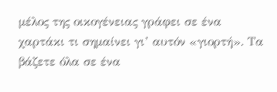μέλος της οικογένειας γράφει σε ένα χαρτάκι τι σημαίνει γι’ αυτόν «γιορτή». Τα βάζετε όλα σε ένα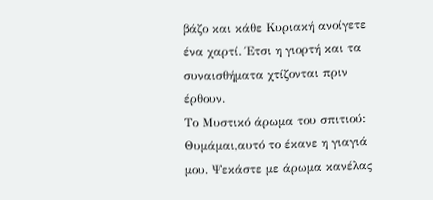βάζο και κάθε Κυριακή ανοίγετε ένα χαρτί. Έτσι η γιορτή και τα συναισθήματα χτίζονται πριν έρθουν.
Το Μυστικό άρωμα του σπιτιού: Θυμάμαι,αυτό το έκανε η γιαγιά μου. Ψεκάστε με άρωμα κανέλας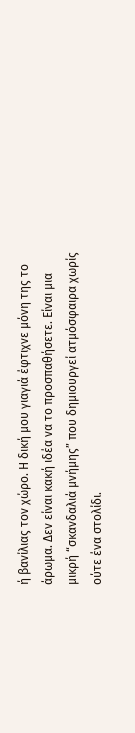ή βανίλιας τον χώρο. Η δική μου γιαγιά έφτιχνε μόνη της το άρωμα. Δεν είναι κακή ιδέα να το προσπαθήσετε. Είναι μια μικρή “σκανδαλιά μνήμης” που δημιουργεί ατμόσφαιρα χωρίς ούτε ένα στολίδι.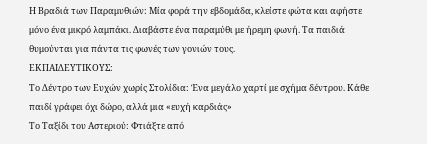Η Βραδιά των Παραμυθιών: Μία φορά την εβδομάδα, κλείστε φώτα και αφήστε μόνο ένα μικρό λαμπάκι. Διαβάστε ένα παραμύθι με ήρεμη φωνή. Τα παιδιά θυμούνται για πάντα τις φωνές των γονιών τους.
ΕΚΠΑΙΔΕΥΤΙΚΟΥΣ:
Το Δέντρο των Ευχών χωρίς Στολίδια: Ένα μεγάλο χαρτί με σχήμα δέντρου. Κάθε παιδί γράφει όχι δώρο, αλλά μια «ευχή καρδιάς»
Το Ταξίδι του Αστεριού: Φτιάξτε από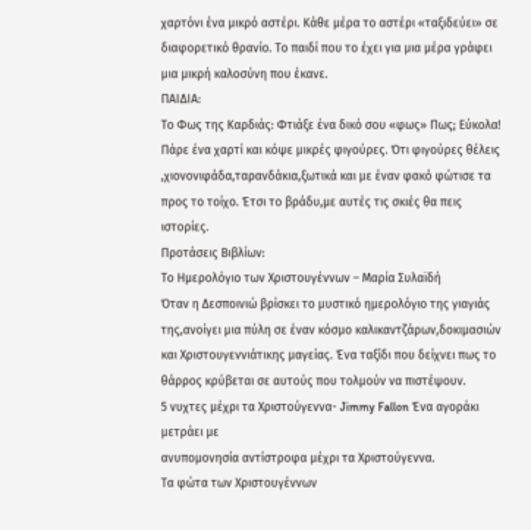χαρτόνι ένα μικρό αστέρι. Κάθε μέρα το αστέρι «ταξιδεύει» σε διαφορετικό θρανίο. Το παιδί που το έχει για μια μέρα γράφει μια μικρή καλοσύνη που έκανε.
ΠΑΙΔΙΑ:
Το Φως της Καρδιάς: Φτιάξε ένα δικό σου «φως» Πως; Εύκολα! Πάρε ένα χαρτί και κόψε μικρές φιγούρες. Ότι φιγούρες θέλεις ,χιονονιφάδα,ταρανδάκια,ξωτικά και με έναν φακό φώτισε τα προς το τοίχο. Έτσι το βράδυ,με αυτές τις σκιές θα πεις ιστορίες.
Προτάσεις Βιβλίων:
Το Ημερολόγιο των Χριστουγέννων – Μαρία Συλαϊδή
Όταν η Δεσποινιώ βρίσκει το μυστικό ημερολόγιο της γιαγιάς της,ανοίγει μια πύλη σε έναν κόσμο καλικαντζάρων,δοκιμασιών και Χριστουγεννιάτικης μαγείας. Ένα ταξίδι που δείχνει πως το θάρρος κρύβεται σε αυτούς που τολμούν να πιστέψουν.
5 νυχτες μέχρι τα Χριστούγεννα- Jimmy Fallon Ένα αγοράκι μετράει με
ανυπομονησία αντίστροφα μέχρι τα Χριστούγεννα.
Τα φώτα των Χριστουγέννων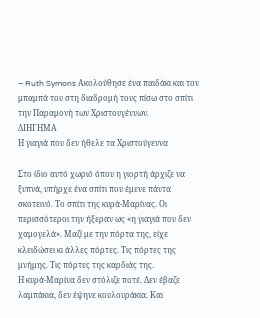– Ruth Symons Ακολούθησε ένα παιδάκι και τον μπαμπά του στη διαδρομή τους πίσω στο σπίτι την Παραμονή των Χριστουγέννων.
ΔΙΗΓΗΜΑ
Η γιαγιά που δεν ήθελε τα Χριστούγεννα

Στο ίδιο αυτό χωριό όπου η γιορτή άρχιζε να ξυπνά, υπήρχε ένα σπίτι που έμενε πάντα σκοτεινό. Το σπίτι της κυρά-Μαρίνας. Οι περισσότεροι την ήξεραν ως «η γιαγιά που δεν χαμογελά». Μαζί με την πόρτα της, είχε κλειδώσει κι άλλες πόρτες. Τις πόρτες της μνήμης. Τις πόρτες της καρδιάς της.
Η κυρά-Μαρίνα δεν στόλιζε ποτέ. Δεν έβαζε λαμπάκια, δεν έψηνε κουλουράκια. Και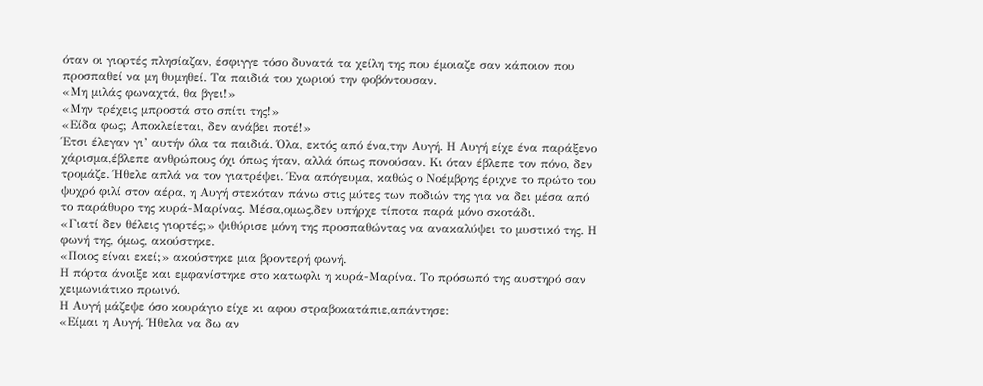όταν οι γιορτές πλησίαζαν, έσφιγγε τόσο δυνατά τα χείλη της που έμοιαζε σαν κάποιον που προσπαθεί να μη θυμηθεί. Τα παιδιά του χωριού την φοβόντουσαν.
«Μη μιλάς φωναχτά, θα βγει!»
«Μην τρέχεις μπροστά στο σπίτι της!»
«Είδα φως; Αποκλείεται, δεν ανάβει ποτέ!»
Έτσι έλεγαν γι’ αυτήν όλα τα παιδιά. Όλα, εκτός από ένα,την Αυγή. Η Αυγή είχε ένα παράξενο χάρισμα,έβλεπε ανθρώπους όχι όπως ήταν, αλλά όπως πονούσαν. Κι όταν έβλεπε τον πόνο, δεν τρομάζε. Ήθελε απλά να τον γιατρέψει. Ένα απόγευμα, καθώς ο Νοέμβρης έριχνε το πρώτο του ψυχρό φιλί στον αέρα, η Αυγή στεκόταν πάνω στις μύτες των ποδιών της για να δει μέσα από το παράθυρο της κυρά-Μαρίνας. Μέσα,ομως,δεν υπήρχε τίποτα παρά μόνο σκοτάδι.
«Γιατί δεν θέλεις γιορτές;» ψιθύρισε μόνη της προσπαθώντας να ανακαλύψει το μυστικό της. Η φωνή της, όμως, ακούστηκε.
«Ποιος είναι εκεί;» ακούστηκε μια βροντερή φωνή.
Η πόρτα άνοιξε και εμφανίστηκε στο κατωφλι η κυρά-Μαρίνα. Το πρόσωπό της αυστηρό σαν χειμωνιάτικο πρωινό.
Η Αυγή μάζεψε όσο κουράγιο είχε κι αφου στραβοκατάπιε,απάντησε:
«Είμαι η Αυγή. Ήθελα να δω αν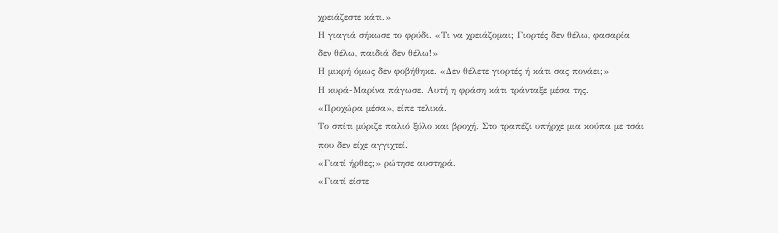χρειάζεστε κάτι.»
Η γιαγιά σήκωσε το φρύδι. «Τι να χρειάζομαι; Γιορτές δεν θέλω, φασαρία δεν θέλω, παιδιά δεν θέλω!»
Η μικρή όμως δεν φοβήθηκε. «Δεν θέλετε γιορτές ή κάτι σας πονάει;»
Η κυρά-Μαρίνα πάγωσε. Αυτή η φράση κάτι τράνταξε μέσα της.
«Προχώρα μέσα», είπε τελικά.
Το σπίτι μύριζε παλιό ξύλο και βροχή. Στο τραπέζι υπήρχε μια κούπα με τσάι που δεν είχε αγγιχτεί.
«Γιατί ήρθες;» ρώτησε αυστηρά.
«Γιατί είστε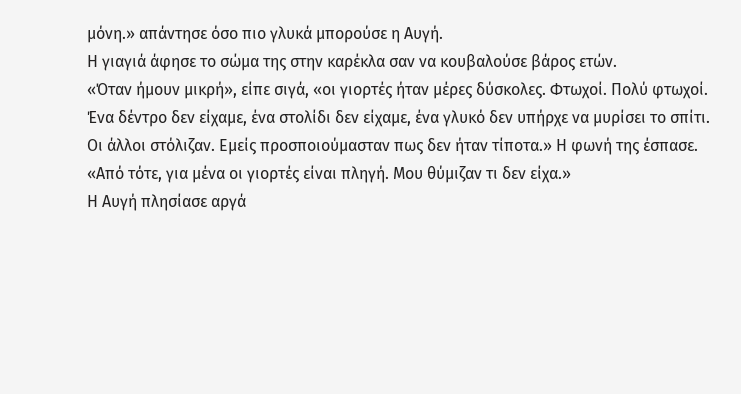μόνη.» απάντησε όσο πιο γλυκά μπορούσε η Αυγή.
Η γιαγιά άφησε το σώμα της στην καρέκλα σαν να κουβαλούσε βάρος ετών.
«Όταν ήμουν μικρή», είπε σιγά, «οι γιορτές ήταν μέρες δύσκολες. Φτωχοί. Πολύ φτωχοί.
Ένα δέντρο δεν είχαμε, ένα στολίδι δεν είχαμε, ένα γλυκό δεν υπήρχε να μυρίσει το σπίτι.
Οι άλλοι στόλιζαν. Εμείς προσποιούμασταν πως δεν ήταν τίποτα.» Η φωνή της έσπασε.
«Από τότε, για μένα οι γιορτές είναι πληγή. Μου θύμιζαν τι δεν είχα.»
Η Αυγή πλησίασε αργά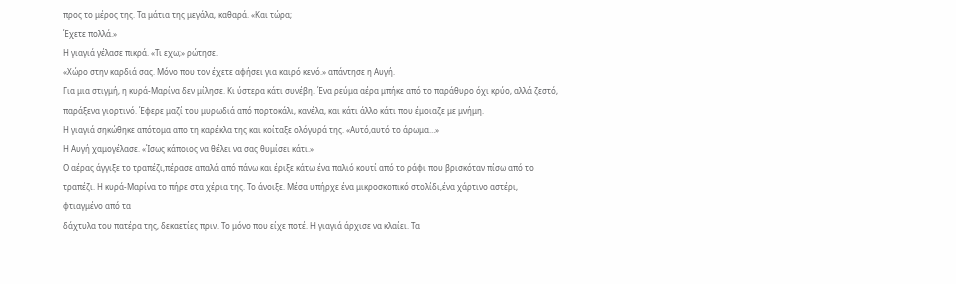προς το μέρος της. Τα μάτια της μεγάλα, καθαρά. «Και τώρα;
Έχετε πολλά.»
Η γιαγιά γέλασε πικρά. «Τι εχω;» ρώτησε.
«Χώρο στην καρδιά σας. Μόνο που τον έχετε αφήσει για καιρό κενό.» απάντησε η Αυγή.
Για μια στιγμή, η κυρά-Μαρίνα δεν μίλησε. Κι ύστερα κάτι συνέβη. Ένα ρεύμα αέρα μπήκε από το παράθυρο όχι κρύο, αλλά ζεστό, παράξενα γιορτινό. Έφερε μαζί του μυρωδιά από πορτοκάλι, κανέλα, και κάτι άλλο κάτι που έμοιαζε με μνήμη.
Η γιαγιά σηκώθηκε απότομα απο τη καρέκλα της και κοίταξε ολόγυρά της. «Αυτό,αυτό το άρωμα…»
Η Αυγή χαμογέλασε. «Ίσως κάποιος να θέλει να σας θυμίσει κάτι.»
Ο αέρας άγγιξε το τραπέζι,πέρασε απαλά από πάνω και έριξε κάτω ένα παλιό κουτί από το ράφι που βρισκόταν πίσω από το τραπέζι. Η κυρά-Μαρίνα το πήρε στα χέρια της. Το άνοιξε. Μέσα υπήρχε ένα μικροσκοπικό στολίδι,ένα χάρτινο αστέρι, φτιαγμένο από τα
δάχτυλα του πατέρα της, δεκαετίες πριν. Το μόνο που είχε ποτέ. Η γιαγιά άρχισε να κλαίει. Τα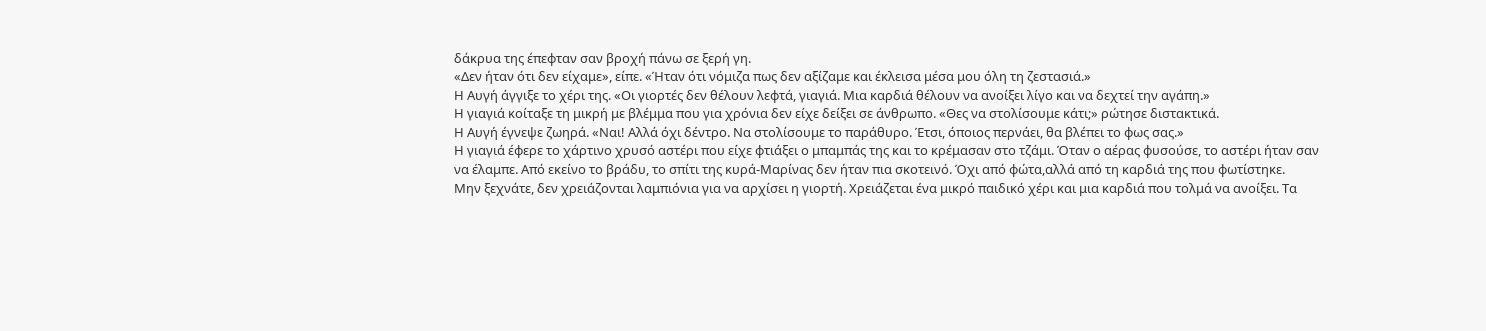δάκρυα της έπεφταν σαν βροχή πάνω σε ξερή γη.
«Δεν ήταν ότι δεν είχαμε», είπε. «Ήταν ότι νόμιζα πως δεν αξίζαμε και έκλεισα μέσα μου όλη τη ζεστασιά.»
Η Αυγή άγγιξε το χέρι της. «Οι γιορτές δεν θέλουν λεφτά, γιαγιά. Μια καρδιά θέλουν να ανοίξει λίγο και να δεχτεί την αγάπη.»
Η γιαγιά κοίταξε τη μικρή με βλέμμα που για χρόνια δεν είχε δείξει σε άνθρωπο. «Θες να στολίσουμε κάτι;» ρώτησε διστακτικά.
Η Αυγή έγνεψε ζωηρά. «Ναι! Αλλά όχι δέντρο. Να στολίσουμε το παράθυρο. Έτσι, όποιος περνάει, θα βλέπει το φως σας.»
Η γιαγιά έφερε το χάρτινο χρυσό αστέρι που είχε φτιάξει ο μπαμπάς της και το κρέμασαν στο τζάμι. Όταν ο αέρας φυσούσε, το αστέρι ήταν σαν να έλαμπε. Από εκείνο το βράδυ, το σπίτι της κυρά-Μαρίνας δεν ήταν πια σκοτεινό. Όχι από φώτα,αλλά από τη καρδιά της που φωτίστηκε.
Μην ξεχνάτε, δεν χρειάζονται λαμπιόνια για να αρχίσει η γιορτή. Χρειάζεται ένα μικρό παιδικό χέρι και μια καρδιά που τολμά να ανοίξει. Τα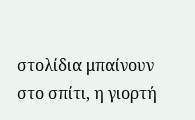στολίδια μπαίνουν στο σπίτι, η γιορτή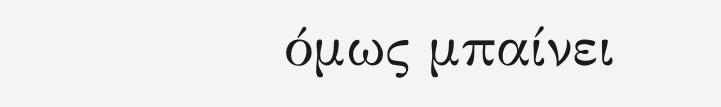όμως μπαίνει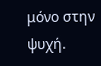μόνο στην ψυχή.